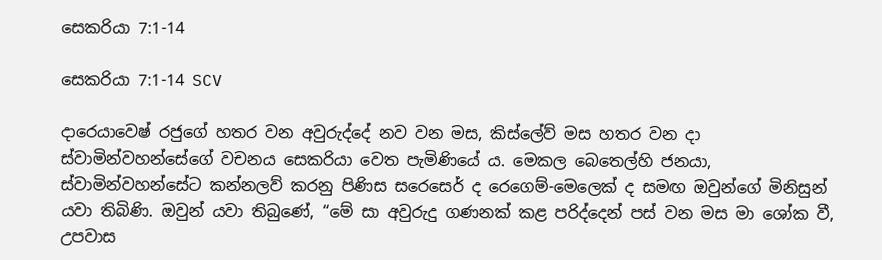සෙකරියා 7:1-14

සෙකරියා 7:1-14 SCV

දාරෙයාවෙෂ් රජුගේ හතර වන අවුරුද්දේ නව වන මස, කිස්ලේව් මස හතර වන දා ස්වාමින්වහන්සේගේ වචනය සෙකරියා වෙත පැමිණියේ ය. මෙකල බෙතෙල්හි ජනයා, ස්වාමින්වහන්සේට කන්නලව් කරනු පිණිස සරෙසෙර් ද රෙගෙම්-මෙලෙක් ද සමඟ ඔවුන්ගේ මිනිසුන් යවා තිබිණි. ඔවුන් යවා තිබුණේ, “මේ සා අවුරුදු ගණනක් කළ පරිද්දෙන් පස් වන මස මා ශෝක වී, උපවාස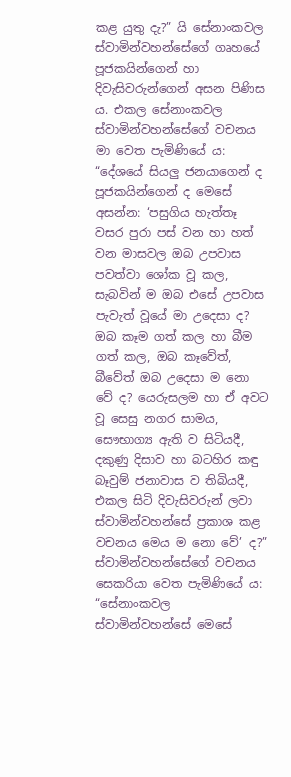කළ යුතු දැ?” යි සේනාංකවල ස්වාමින්වහන්සේගේ ගෘහයේ පූජකයින්ගෙන් හා දිවැසිවරුන්ගෙන් අසන පිණිස ය. එකල සේනාංකවල ස්වාමින්වහන්සේගේ වචනය මා වෙත පැමිණියේ ය: “දේශයේ සියලු ජනයාගෙන් ද පූජකයින්ගෙන් ද මෙසේ අසන්න: ‘පසුගිය හැත්තෑ වසර පුරා පස් වන හා හත් වන මාසවල ඔබ උපවාස පවත්වා ශෝක වූ කල, සැබවින් ම ඔබ එසේ උපවාස පැවැත් වූයේ මා උදෙසා ද? ඔබ කෑම ගත් කල හා බීම ගත් කල, ඔබ කෑවේත්, බීවේත් ඔබ උදෙසා ම නො වේ ද? යෙරුසලම හා ඒ අවට වූ සෙසු නගර සාමය, සෞභාග්‍ය ඇති ව සිටියදී, දකුණු දිසාව හා බටහිර කඳු බෑවුම් ජනාවාස ව තිබියදී, එකල සිටි දිවැසිවරුන් ලවා ස්වාමින්වහන්සේ ප්‍රකාශ කළ වචනය මෙය ම නො වේ’ ද?” ස්වාමින්වහන්සේගේ වචනය සෙකරියා වෙත පැමිණියේ ය: “සේනාංකවල ස්වාමින්වහන්සේ මෙසේ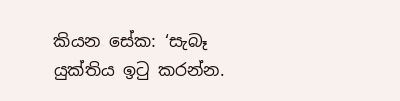කියන සේක: ‘සැබෑ යුක්තිය ඉටු කරන්න.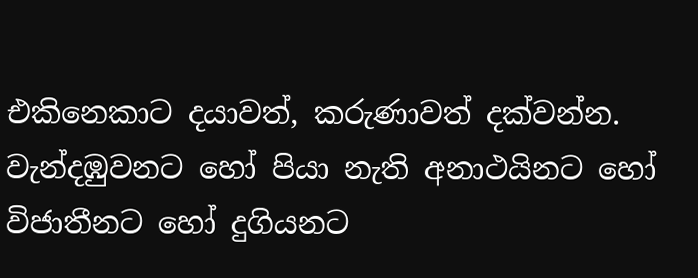එකිනෙකාට දයාවත්, කරුණාවත් දක්වන්න. වැන්දඹුවනට හෝ පියා නැති අනාථයිනට හෝ විජාතීනට හෝ දුගියනට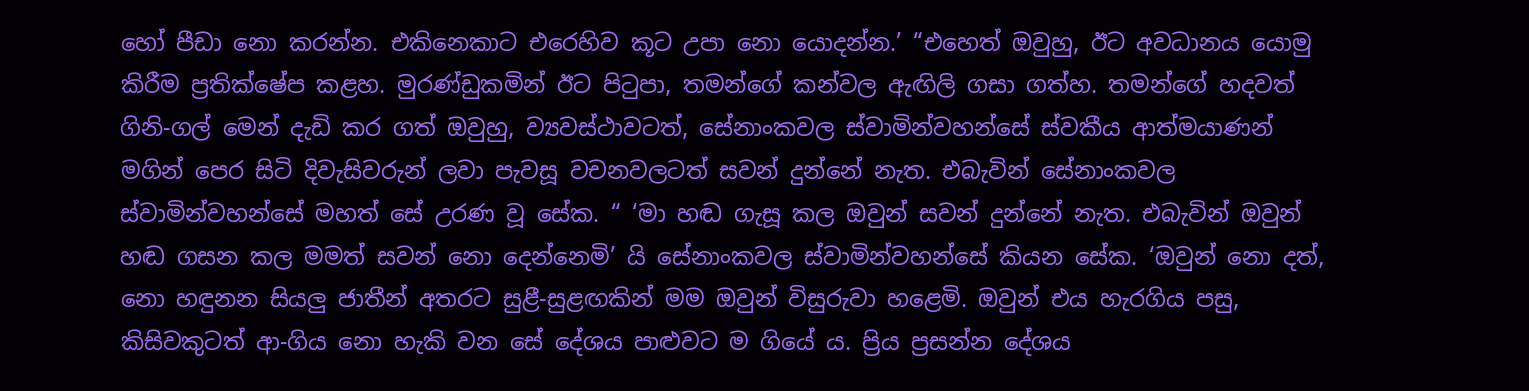හෝ පීඩා නො කරන්න. එකිනෙකාට එරෙහිව කූට උපා නො යොදන්න.’ “එහෙත් ඔවුහු, ඊට අවධානය යොමු කිරීම ප්‍රතික්ෂේප කළහ. මුරණ්ඩුකමින් ඊට පිටුපා, තමන්ගේ කන්වල ඇඟිලි ගසා ගත්හ. තමන්ගේ හදවත් ගිනි-ගල් මෙන් දැඩි කර ගත් ඔවුහු, ව්‍යවස්ථාවටත්, සේනාංකවල ස්වාමින්වහන්සේ ස්වකීය ආත්මයාණන් මගින් පෙර සිටි දිවැසිවරුන් ලවා පැවසූ වචනවලටත් සවන් දුන්නේ නැත. එබැවින් සේනාංකවල ස්වාමින්වහන්සේ මහත් සේ උරණ වූ සේක. “ ‘මා හඬ ගැසූ කල ඔවුන් සවන් දුන්නේ නැත. එබැවින් ඔවුන් හඬ ගසන කල මමත් සවන් නො දෙන්නෙමි’ යි සේනාංකවල ස්වාමින්වහන්සේ කියන සේක. ‘ඔවුන් නො දත්, නො හඳුනන සියලු ජාතීන් අතරට සුළී-සුළඟකින් මම ඔවුන් විසුරුවා හළෙමි. ඔවුන් එය හැරගිය පසු, කිසිවකුටත් ආ-ගිය නො හැකි වන සේ දේශය පාළුවට ම ගියේ ය. ප්‍රිය ප්‍රසන්න දේශය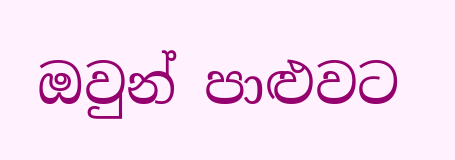ඔවුන් පාළුවට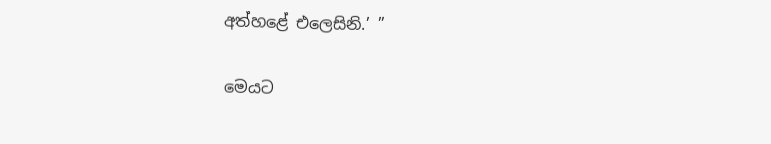අත්හළේ එලෙසිනි.’ ”

මෙයට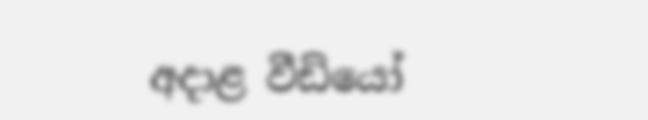අදාළ වීඩියෝ